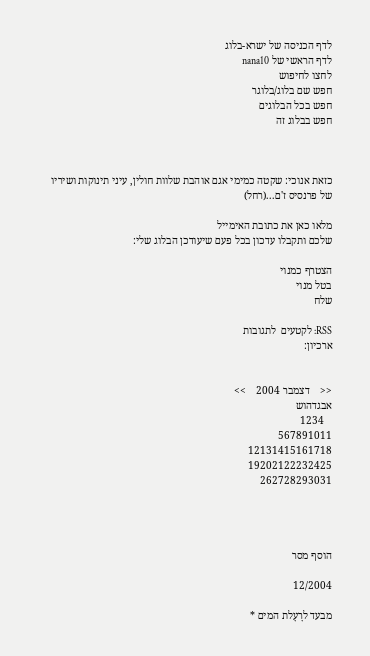לדף הכניסה של ישרא-בלוג
לדף הראשי של nana10
לחצו לחיפוש
חפש שם בלוג/בלוגר
חפש בכל הבלוגים
חפש בבלוג זה



כזאת אנוכי: שקטה כמימי אגם אוהבת שלוות חולין, עיני תינוקות ושיריו של פרנסיס ז'ם...(רחל)

מלאו כאן את כתובת האימייל
שלכם ותקבלו עדכון בכל פעם שיעודכן הבלוג שלי:

הצטרף כמנוי
בטל מנוי
שלח

RSS: לקטעים  לתגובות
ארכיון:


<<    דצמבר 2004    >>
אבגדהוש
   1234
567891011
12131415161718
19202122232425
262728293031




הוסף מסר

12/2004

מבעד לרָעָלת המים *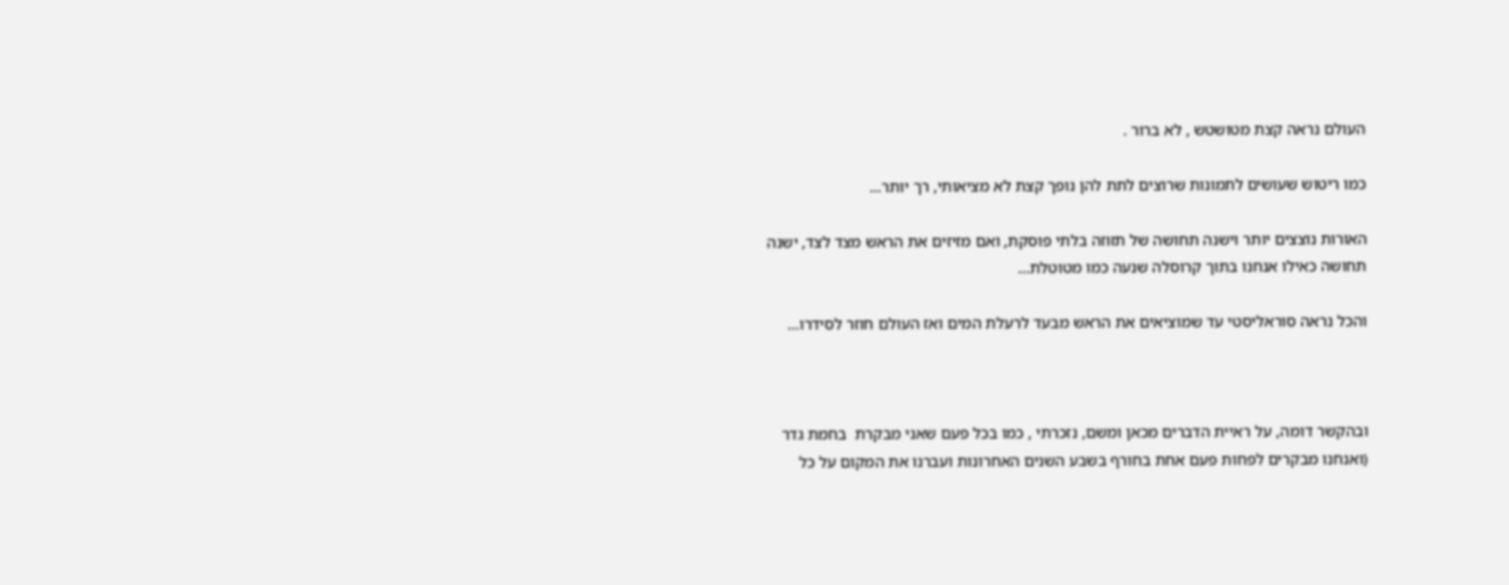העולם נראה קצת מטושטש , לא ברור .

כמו ריטוש שעושים לתמונות שרוצים לתת להן נופך קצת לא מציאותי, רך יותר...

האורות נוצצים יותר וישנה תחושה של תזוזה בלתי פוסקת, ואם מזיזים את הראש מצד לצד, ישנה תחושה כאילו אנחנו בתוך קרוסלה שנעה כמו מטוטלת...

והכל נראה סוראליסטי עד שמוציאים את הראש מבעד לרעלת המים ואז העולם חוזר לסידרו...



ובהקשר דומה, על ראיית הדברים מכאן ומשם, נזכרתי , כמו בכל פעם שאני מבקרת  בחמת גדר (ואנחנו מבקרים לפחות פעם אחת בחורף בשבע השנים האחרונות ועברנו את המקום על כל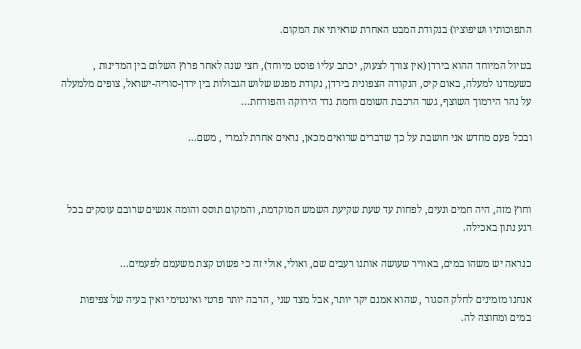התפוכותיו ושיפוציו) בנקודת המבט האחרת שראיתי את המקום.

בטיול המיוחד ההוא בירדן (אין צורך לצעוק, יכתב עליו פוסט מיוחד), חצי שנה לאחר פרוץ השלום בין המדינות , כשעמדנו למעלה, באום קיס, הנקודה הצפונית בירדן, נקודת מפגש שלוש הגבולות בין ירדן-סוריה-ישראל, צופים מלמעלה על נהר הירמוך השוצף, גשר הרכבת השומם וחמת גדר הירוקה והפורחת...

ובכל פעם מחדש אני חושבת על כך שדברים שרואים מכאן, נראים אחרת לגמרי , משם...



וחוץ מזה, היה חמים ונעים, לפחות עד שעת שקיעת השמש המוקדמת, והמקום תוסס והומה אנשים שרובם עוסקים בכל רגע נתון באכילה.

כנראה יש משהו במים, באוויר שעושה אותנו רעבים שם, ואולי, אולי זה כי פשוט קצת משעמם לפעמים...

אנחנו מזמינים לחלק הסגור , שהוא אמנם יקר יותר, אבל מצד שני , הרבה יותר פרטי ואינטימי ואין בעיה של צפיפות במים ומחוצה לה.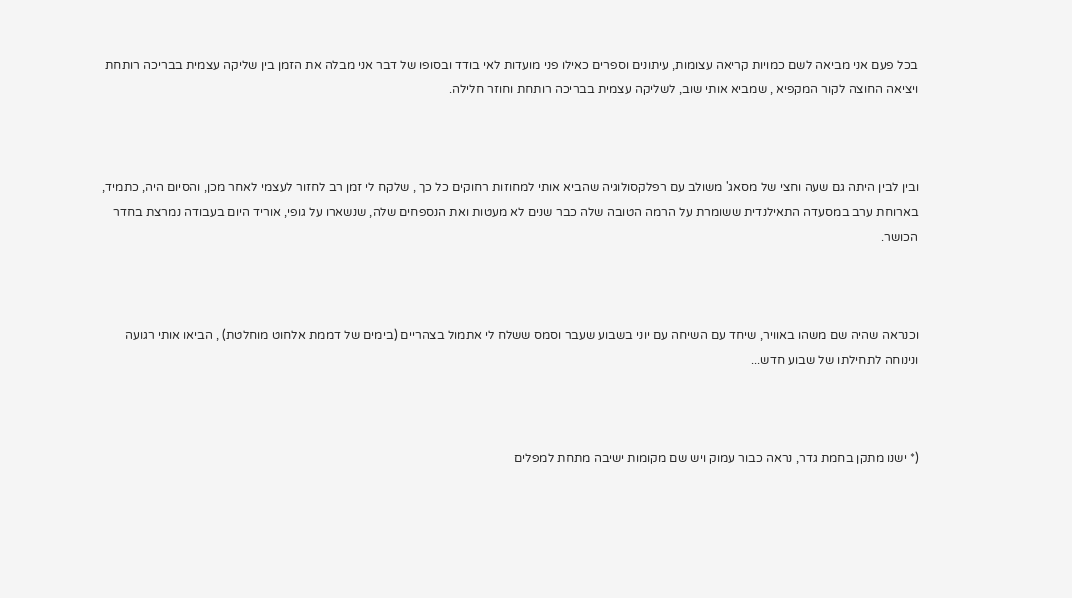בכל פעם אני מביאה לשם כמויות קריאה עצומות, עיתונים וספרים כאילו פני מועדות לאי בודד ובסופו של דבר אני מבלה את הזמן בין שליקה עצמית בבריכה רותחת ויציאה החוצה לקור המקפיא , שמביא אותי שוב, לשליקה עצמית בבריכה רותחת וחוזר חלילה.



ובין לבין היתה גם שעה וחצי של מסאג' משולב עם רפלקסולוגיה שהביא אותי למחוזות רחוקים כל כך , שלקח לי זמן רב לחזור לעצמי לאחר מכן, והסיום היה, כתמיד, בארוחת ערב במסעדה התאילנדית ששומרת על הרמה הטובה שלה כבר שנים לא מעטות ואת הנספחים שלה, שנשארו על גופי, אוריד היום בעבודה נמרצת בחדר הכושר.



וכנראה שהיה שם משהו באוויר, שיחד עם השיחה עם יוני בשבוע שעבר וסמס ששלח לי אתמול בצהריים (בימים של דממת אלחוט מוחלטת) , הביאו אותי רגועה ונינוחה לתחילתו של שבוע חדש...



(* ישנו מתקן בחמת גדר, נראה כבור עמוק ויש שם מקומות ישיבה מתחת למפלים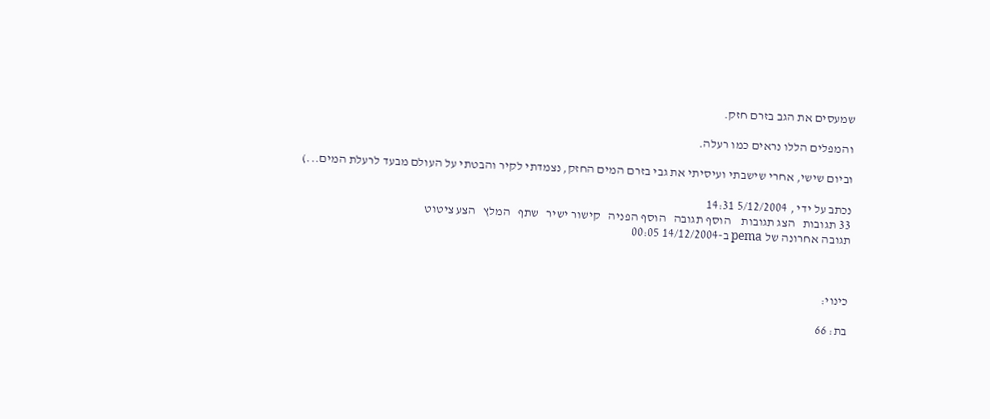שמעסים את הגב בזרם חזק.

והמפלים הללו נראים כמו רעלה.

וביום שישי, אחרי שישבתי ועיסיתי את גבי בזרם המים החזק, נצמדתי לקיר והבטתי על העולם מבעד לרעלת המים...)

נכתב על ידי , 5/12/2004 14:31
33 תגובות   הצג תגובות    הוסף תגובה   הוסף הפניה   קישור ישיר   שתף   המלץ   הצע ציטוט
תגובה אחרונה של pema ב-14/12/2004 00:05



כינוי:

בת: 66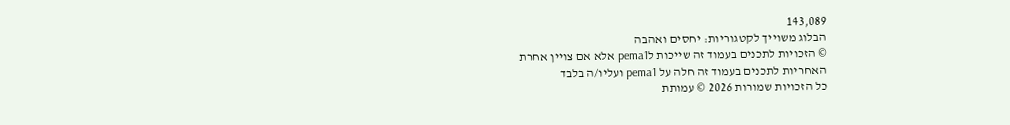143,089
הבלוג משוייך לקטגוריות: יחסים ואהבה
© הזכויות לתכנים בעמוד זה שייכות לpema1 אלא אם צויין אחרת
האחריות לתכנים בעמוד זה חלה על pema1 ועליו/ה בלבד
כל הזכויות שמורות 2026 © עמותת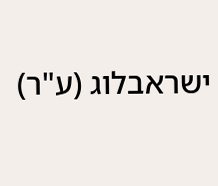ישראבלוג (ע"ר)